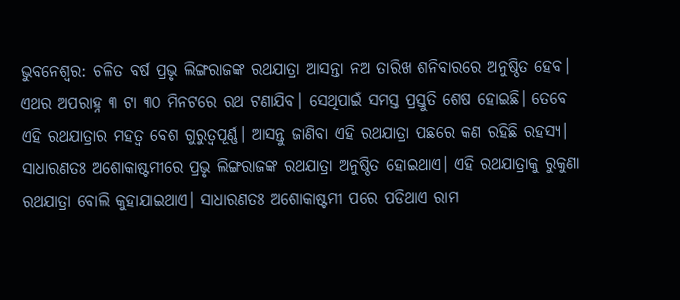ଭୁବନେଶ୍ବର: ଚଳିତ ବର୍ଷ ପ୍ରଭୃ ଲିଙ୍ଗରାଜଙ୍କ ରଥଯାତ୍ରା ଆସନ୍ତା ନଅ ତାରିଖ ଶନିବାରରେ ଅନୁଷ୍ଠିତ ହେବ। ଏଥର ଅପରାହ୍ନ ୩ ଟା ୩୦ ମିନଟରେ ରଥ ଟଣାଯିବ। ସେଥିପାଇଁ ସମସ୍ତ ପ୍ରସ୍ତୁତି ଶେଷ ହୋଇଛି। ତେବେ ଏହି ରଥଯାତ୍ରାର ମହତ୍ବ ବେଶ ଗୁରୁତ୍ବପୂର୍ଣ୍ଣ। ଆସନ୍ତୁ ଜାଣିବା ଏହି ରଥଯାତ୍ରା ପଛରେ କଣ ରହିଛି ରହସ୍ୟ।
ସାଧାରଣତଃ ଅଶୋକାଷ୍ଟମୀରେ ପ୍ରଭୃ ଲିଙ୍ଗରାଜଙ୍କ ରଥଯାତ୍ରା ଅନୁଷ୍ଠିତ ହୋଇଥାଏ। ଏହି ରଥଯାତ୍ରାକୁ ରୁକୁଣା ରଥଯାତ୍ରା ବୋଲି କୁହାଯାଇଥାଏ। ସାଧାରଣତଃ ଅଶୋକାଷ୍ଟମୀ ପରେ ପଡିଥାଏ ରାମ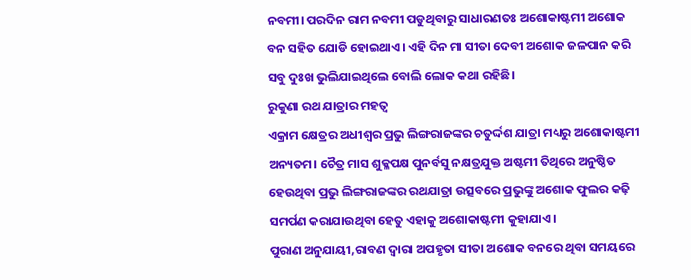ନବମୀ। ପରଦିନ ରାମ ନବମୀ ପଡୁଥିବାରୁ ସାଧାରଣତଃ ଅଶୋକାଷ୍ଟମୀ ଅଶୋକ ବନ ସହିତ ଯୋଡି ହୋଇଥାଏ। ଏହି ଦିନ ମା ସୀତା ଦେବୀ ଅଶୋକ ଜଳପାନ କରି ସବୁ ଦୁଃଖ ଭୁଲିଯାଇଥିଲେ ବୋଲି ଲୋକ କଥା ରହିଛି।
ରୁକୁଣା ରଥ ଯାତ୍ରାର ମହତ୍ବ
ଏକ୍ରାମ କ୍ଷେତ୍ରର ଅଧୀଶ୍ୱର ପ୍ରଭୁ ଲିଙ୍ଗରାଜଙ୍କର ଚତୁର୍ଦ୍ଦଶ ଯାତ୍ରା ମଧ୍ୟରୁ ଅଶୋକାଷ୍ଟମୀ ଅନ୍ୟତମ। ଚୈତ୍ର ମାସ ଶୁକ୍ଳପକ୍ଷ ପୁନର୍ବସୁ ନକ୍ଷତ୍ରଯୁକ୍ତ ଅଷ୍ଟମୀ ତିଥିରେ ଅନୁଷ୍ଠିତ ହେଉଥିବା ପ୍ରଭୁ ଲିଙ୍ଗରାଜଙ୍କର ରଥଯାତ୍ରା ଉତ୍ସବରେ ପ୍ରଭୁଙ୍କୁ ଅଶୋକ ଫୁଲର କଢ଼ି ସମର୍ପଣ କରାଯାଉଥିବା ହେତୁ ଏହାକୁ ଅଶୋକାଷ୍ଟମୀ କୁହାଯାଏ।
ପୁରାଣ ଅନୁଯାୟୀ,ରାବଣ ଦ୍ବାରା ଅପହୃତା ସୀତା ଅଶୋକ ବନରେ ଥିବା ସମୟରେ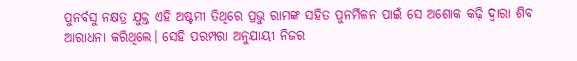ପୁନର୍ବସୁ ନକ୍ଷତ୍ର ଯୁକ୍ତ ଏହି ଅଷ୍ଟମୀ ତିଥିରେ ପ୍ରଭୁ ରାମଙ୍କ ସହିତ ପୁନର୍ମିଳନ ପାଇଁ ସେ ଅଶୋକ କଢ଼ି ଦ୍ୱାରା ଶିବ ଆରାଧନା କରିଥିଲେ। ସେହି ପରମ୍ପରା ଅନୁଯାୟୀ ନିଜର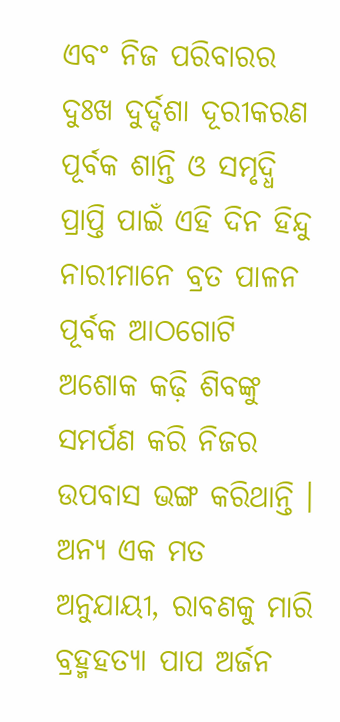ଏବଂ ନିଜ ପରିବାରର ଦୁଃଖ ଦୁର୍ଦ୍ଦଶା ଦୂରୀକରଣ ପୂର୍ବକ ଶାନ୍ତି ଓ ସମୃଦ୍ଧି ପ୍ରାପ୍ତି ପାଇଁ ଏହି ଦିନ ହିନ୍ଦୁ ନାରୀମାନେ ବ୍ରତ ପାଳନ ପୂର୍ବକ ଆଠଗୋଟି ଅଶୋକ କଢ଼ି ଶିବଙ୍କୁ ସମର୍ପଣ କରି ନିଜର ଉପବାସ ଭଙ୍ଗ କରିଥାନ୍ତି ।
ଅନ୍ୟ ଏକ ମତ ଅନୁଯାୟୀ, ରାବଣକୁ ମାରି ବ୍ରହ୍ମହତ୍ୟା ପାପ ଅର୍ଜନ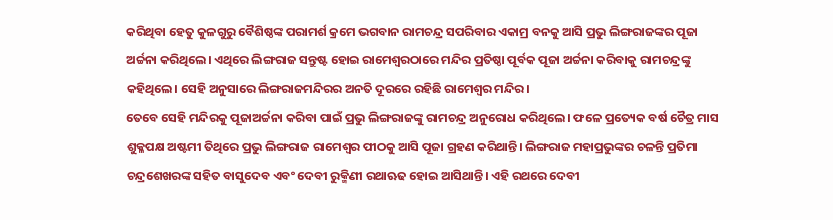କରିଥିବା ହେତୁ କୁଳଗୁରୁ ବୈଶିଷ୍ଠଙ୍କ ପରାମର୍ଶ କ୍ରମେ ଭଗବାନ ରାମଚନ୍ଦ୍ର ସପରିବାର ଏକାମ୍ର ବନକୁ ଆସି ପ୍ରଭୁ ଲିଙ୍ଗରାଜଙ୍କର ପୂଜା ଅର୍ଚ୍ଚନା କରିଥିଲେ। ଏଥିରେ ଲିଙ୍ଗରାଜ ସନ୍ତୁଷ୍ଟ ହୋଇ ରାମେଶ୍ୱରଠାରେ ମନ୍ଦିର ପ୍ରତିଷ୍ଠା ପୂର୍ବକ ପୂଜା ଅର୍ଚ୍ଚନା କରିବାକୁ ରାମଚନ୍ଦ୍ରଙ୍କୁ କହିଥିଲେ। ସେହି ଅନୁସାରେ ଲିଙ୍ଗରାଜମନ୍ଦିରର ଅନତି ଦୂରରେ ରହିଛି ରାମେଶ୍ବର ମନ୍ଦିର।
ତେବେ ସେହି ମନ୍ଦିରକୁ ପୂଜାଅର୍ଚ୍ଚନା କରିବା ପାଇଁ ପ୍ରଭୁ ଲିଙ୍ଗରାଜଙ୍କୁ ରାମଚନ୍ଦ୍ର ଅନୁରୋଧ କରିଥିଲେ। ଫଳେ ପ୍ରତ୍ୟେକ ବର୍ଷ ଚୈତ୍ର ମାସ ଶୁକ୍ଳପକ୍ଷ ଅଷ୍ଟମୀ ତିଥିରେ ପ୍ରଭୁ ଲିଙ୍ଗରାଜ ରାମେଶ୍ୱର ପୀଠକୁ ଆସି ପୂଜା ଗ୍ରହଣ କରିଥାନ୍ତି। ଲିଙ୍ଗରାଜ ମହାପ୍ରଭୁଙ୍କର ଚଳନ୍ତି ପ୍ରତିମା ଚନ୍ଦ୍ରଶେଖରଙ୍କ ସହିତ ବାସୁଦେବ ଏବଂ ଦେବୀ ରୁକ୍ମିଣୀ ରଥାଋଢ ହୋଇ ଆସିଥାନ୍ତି। ଏହି ରଥରେ ଦେବୀ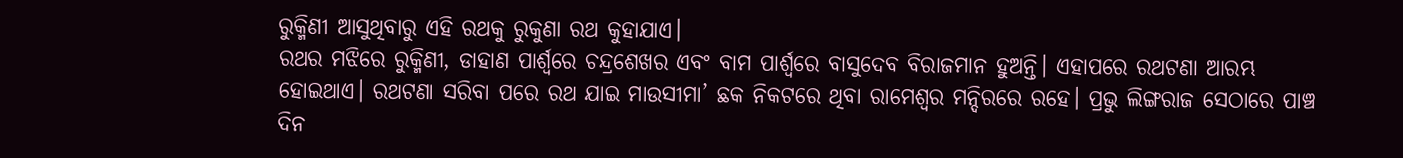ରୁକ୍ମିଣୀ ଆସୁଥିବାରୁ ଏହି ରଥକୁ ରୁକୁଣା ରଥ କୁହାଯାଏ।
ରଥର ମଝିରେ ରୁକ୍ମିଣୀ, ଡାହାଣ ପାର୍ଶ୍ୱରେ ଚନ୍ଦ୍ରଶେଖର ଏବଂ ବାମ ପାର୍ଶ୍ୱରେ ବାସୁଦେବ ବିରାଜମାନ ହୁଅନ୍ତି। ଏହାପରେ ରଥଟଣା ଆରମ୍ଭ ହୋଇଥାଏ। ରଥଟଣା ସରିବା ପରେ ରଥ ଯାଇ ମାଉସୀମା’ ଛକ ନିକଟରେ ଥିବା ରାମେଶ୍ୱର ମନ୍ଦିରରେ ରହେ। ପ୍ରଭୁ ଲିଙ୍ଗରାଜ ସେଠାରେ ପାଞ୍ଚ ଦିନ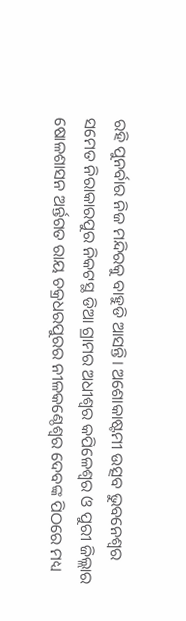ରହି ପୁନର୍ବାର ନିଜ ମନ୍ଦିରକୁ ବାହୁଡି ଆସନ୍ତି। ଅଶୋକାଷ୍ଟମୀ ଉତ୍ସବ ଭୁବନେଶ୍ୱର ସମେତ ନିରାକାରପୁର ନିକଟସ୍ଥ ଡିଆ ଗ୍ରାମର ଅଧୀଶ୍ୱର କପିଳେଶ୍ୱର ଓ ପୁରୀ ଜିଲ୍ଲାର ଷୋଳଶାସନ ଅର୍ନ୍ତଗତ ରାୟ ଚକ୍ରଧରପୁରର ନୀଳକଣ୍ଠେଶ୍ୱର ଦେବଙ୍କ ପିଠରେ ମଧ୍ୟ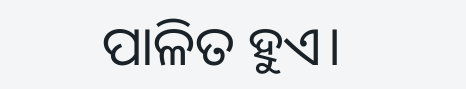ପାଳିତ ହୁଏ।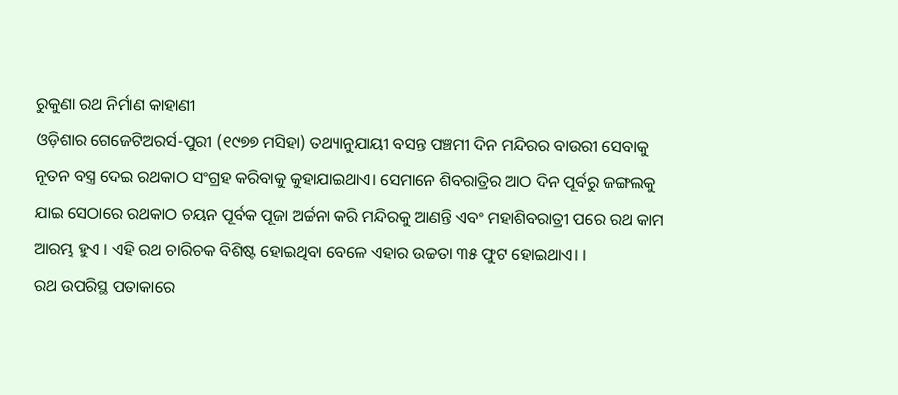ରୁକୁଣା ରଥ ନିର୍ମାଣ କାହାଣୀ
ଓଡ଼ିଶାର ଗେଜେଟିଅରର୍ସ-ପୁରୀ (୧୯୭୭ ମସିହା) ତଥ୍ୟାନୁଯାୟୀ ବସନ୍ତ ପଞ୍ଚମୀ ଦିନ ମନ୍ଦିରର ବାଉରୀ ସେବାକୁ ନୂତନ ବସ୍ତ୍ର ଦେଇ ରଥକାଠ ସଂଗ୍ରହ କରିବାକୁ କୁହାଯାଇଥାଏ। ସେମାନେ ଶିବରାତ୍ରିର ଆଠ ଦିନ ପୂର୍ବରୁ ଜଙ୍ଗଲକୁ ଯାଇ ସେଠାରେ ରଥକାଠ ଚୟନ ପୂର୍ବକ ପୂଜା ଅର୍ଚ୍ଚନା କରି ମନ୍ଦିରକୁ ଆଣନ୍ତି ଏବଂ ମହାଶିବରାତ୍ରୀ ପରେ ରଥ କାମ ଆରମ୍ଭ ହୁଏ । ଏହି ରଥ ଚାରିଚକ ବିଶିଷ୍ଟ ହୋଇଥିବା ବେଳେ ଏହାର ଉଚ୍ଚତା ୩୫ ଫୁଟ ହୋଇଥାଏ। ।
ରଥ ଉପରିସ୍ଥ ପତାକାରେ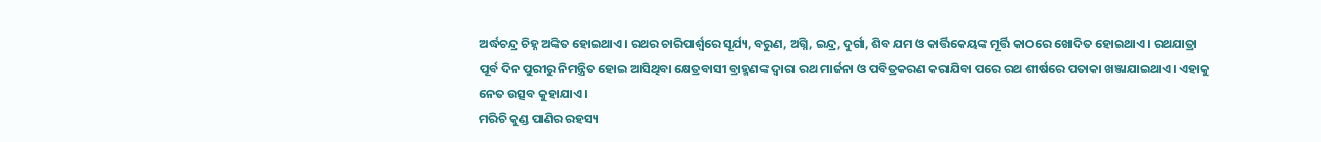ଅର୍ଦ୍ଧଚନ୍ଦ୍ର ଚିହ୍ନ ଅଙ୍କିତ ହୋଇଥାଏ। ରଥର ଚାରିପାର୍ଶ୍ୱରେ ସୂର୍ଯ୍ୟ, ବରୁଣ, ଅଗ୍ନି, ଇନ୍ଦ୍ର, ଦୁର୍ଗା, ଶିବ ଯମ ଓ କାର୍ତ୍ତିକେୟଙ୍କ ମୂର୍ତ୍ତି କାଠରେ ଖୋଦିତ ହୋଇଥାଏ । ରଥଯାତ୍ରା ପୂର୍ବ ଦିନ ପୁରୀରୁ ନିମନ୍ତ୍ରିତ ହୋଇ ଆସିଥିବା କ୍ଷେତ୍ରବାସୀ ବ୍ରାହ୍ମଣଙ୍କ ଦ୍ୱାରା ରଥ ମାର୍ଜନା ଓ ପବିତ୍ରକରଣ କରାଯିବା ପରେ ରଥ ଶୀର୍ଷରେ ପତାକା ଖଞ୍ଜାଯାଇଥାଏ। ଏହାକୁ ନେତ ଉତ୍ସବ କୁହାଯାଏ ।
ମରିଚି କୁଣ୍ଡ ପାଣିର ରହସ୍ୟ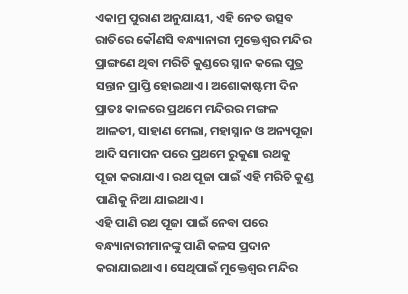ଏକାମ୍ର ପୁରାଣ ଅନୁଯାୟୀ, ଏହି ନେତ ଉତ୍ସବ ରାତିରେ କୌଣସି ବନ୍ଧ୍ୟାନାରୀ ମୁକ୍ତେଶ୍ବର ମନ୍ଦିର ପ୍ରାଙ୍ଗଣେ ଥିବା ମରିଚି କୁଣ୍ଡରେ ସ୍ନାନ କଲେ ପୁତ୍ର ସନ୍ତାନ ପ୍ରାପ୍ତି ହୋଇଥାଏ। ଅଶୋକାଷ୍ଟମୀ ଦିନ ପ୍ରାତଃ କାଳରେ ପ୍ରଥମେ ମନ୍ଦିରର ମଙ୍ଗଳ ଆଳତୀ, ସାହାଣ ମେଲା, ମହାସ୍ନାନ ଓ ଅନ୍ୟପୂଜା ଆଦି ସମାପନ ପରେ ପ୍ରଥମେ ରୁକୁଣା ରଥକୁ ପୂଜା କରାଯାଏ। ରଥ ପୂଜା ପାଇଁ ଏହି ମରିଚି କୁଣ୍ଡ ପାଣିକୁ ନିଆ ଯାଇଥାଏ।
ଏହି ପାଣି ରଥ ପୂଜା ପାଇଁ ନେବା ପରେ ବନ୍ଧ୍ୟାନାରୀମାନଙ୍କୁ ପାଣି କଳସ ପ୍ରଦାନ କରାଯାଇଥାଏ। ସେଥିପାଇଁ ମୁକ୍ତେଶ୍ବର ମନ୍ଦିର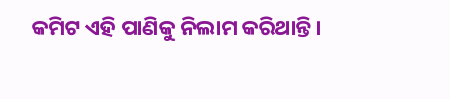କମିଟ ଏହି ପାଣିକୁ ନିଲାମ କରିଥାନ୍ତି।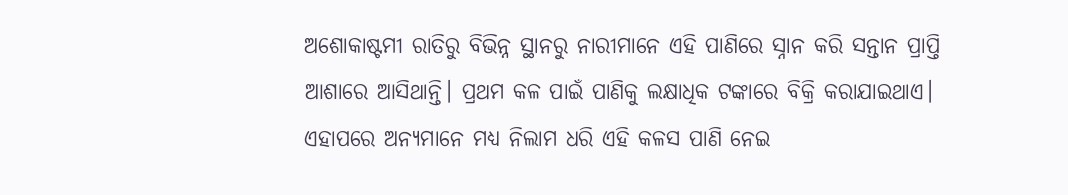ଅଶୋକାଷ୍ଟମୀ ରାତିରୁ ବିଭିନ୍ନ ସ୍ଥାନରୁ ନାରୀମାନେ ଏହି ପାଣିରେ ସ୍ନାନ କରି ସନ୍ତାନ ପ୍ରାପ୍ତି ଆଶାରେ ଆସିଥାନ୍ତି। ପ୍ରଥମ କଳ ପାଇଁ ପାଣିକୁ ଲକ୍ଷାଧିକ ଟଙ୍କାରେ ବିକ୍ରି କରାଯାଇଥାଏ। ଏହାପରେ ଅନ୍ୟମାନେ ମଧ୍ୟ ନିଲାମ ଧରି ଏହି କଳସ ପାଣି ନେଇ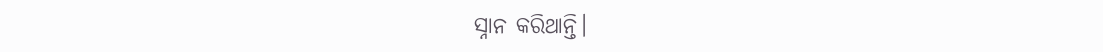ସ୍ନାନ କରିଥାନ୍ତି।